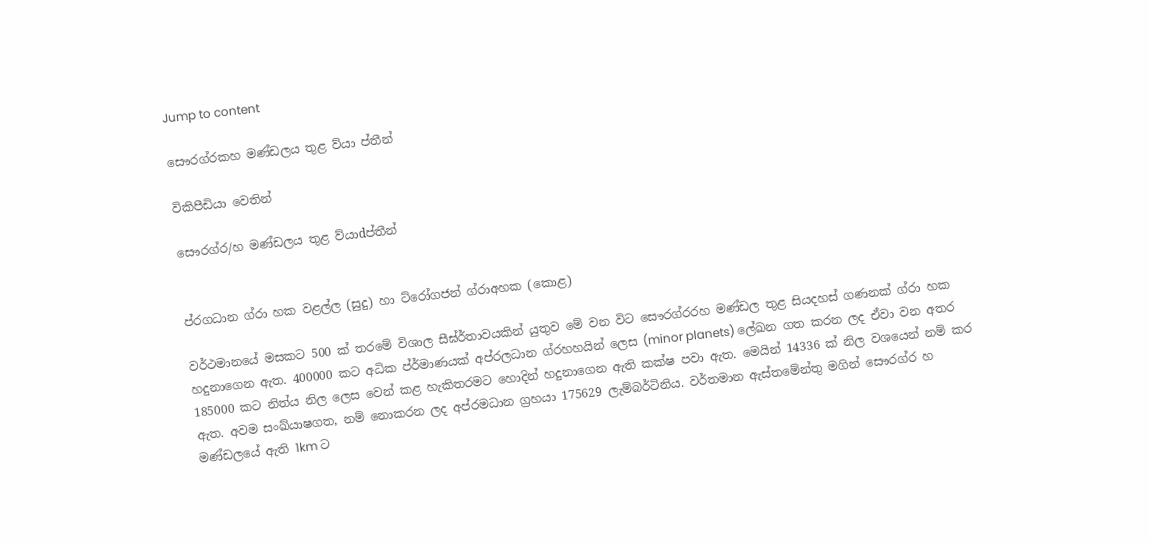Jump to content

සෞරග්රකහ මණ්ඩලය තුළ ව්යා ප්තීන්

විකිපීඩියා වෙතින්

සෞරග්ර/හ මණ්ඩලය තුළ ව්යාdප්තීන්


ප්රගධාන ග්රා හක වළල්ල (සුදු) හා ට්රෝගජන් ග්රාඅහක (කොළ)

වර්ථමානයේ මසකට 500 ක් තරමේ විශාල සීඝ්ර්තාවයකින් යුතුව මේ වන විට සෞරග්රරහ මණ්ඩල තුළ සියදහස් ගණනක් ග්රා හක හදුනාගෙන ඇත. 400000 කට අධික ප්ර්මාණයක් අප්රලධාන ග්රහහයින් ලෙස (minor planets) ලේඛන ගත කරන ලද ඒවා වන අතර 185000 කට නිත්ය නිල ලෙස වෙන් කළ හැකිතරමට හොදින් හදුනාගෙන ඇති කක්ෂ පවා ඇත. මෙයින් 14336 ක් නිල වශයෙන් නම් කර ඇත. අවම සංඛ්යාෂගත, නම් නොකරන ලද අප්රමධාන ග්‍රහයා 175629 ලැම්බර්ටිනිය. වර්තමාන ඇස්තමේන්තු මගින් සෞරග්ර හ මණ්ඩලයේ ඇති 1km ට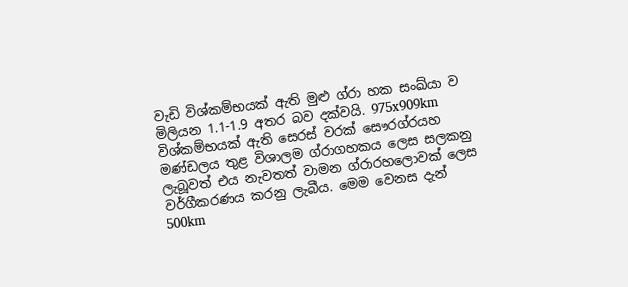වැඩි විශ්කම්භයක් ඇති මුළු ග්රා හක සංඛ්යා ව මිලියන 1.1-1.9 අතර බව දක්වයි. 975x909km විශ්කම්භයක් ඇති සෙරස් වරක් සෞරග්රයහ මණ්ඩලය තුළ විශාලම ග්රාගහකය ලෙස සලකනු ලැබූවත් එය නැවතත් වාමන ග්රාරහලොවක් ලෙස වර්ගීකරණය කරනු ලැබීය. මෙම වෙනස දැන් 500km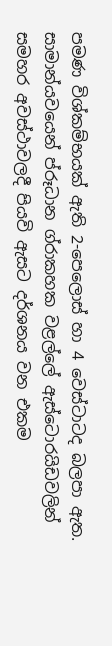පමණ විශ්කම්භයක් ඇති 2-පෙලොස් හා 4 වෙස්ටාටද බලපා ඇත. සාමාන්යවයෙන් ප්රූධාන ග්රාකහක වළල්ලේ ඇස්ටොරයිඩවලින් සමහර අවස්ථාවලදී පියවි ඇසට දර්ශනය වන එකම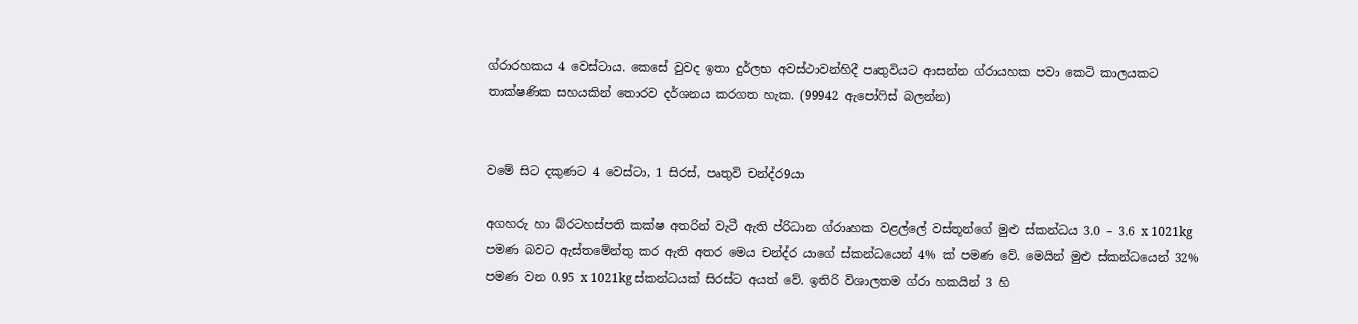ග්රාරහකය 4 වෙස්ටාය. කෙසේ වුවද ඉතා දුර්ලභ අවස්ථාවන්හිදී පෘතුවියට ආසන්න ග්රායහක පවා කෙටි කාලයකට තා‍ක්ෂණික සහයකින් තොරව දර්ශනය කරගත හැක. (99942 ඇපෝෆිස් බලන්න)


වමේ සිට දකුණට 4 වෙස්ටා, 1 සිරස්, පෘතුවි චන්ද්ර9යා

අගහරු හා බ්රටහස්පති කක්ෂ අතරින් වැටී ඇති ප්රිධාන ග්රාෘහක වළල්ලේ වස්තූන්ගේ මුළු ස්කන්ධය 3.0 – 3.6 x 1021kg පමණ බවට ඇස්තමේන්තු කර ඇති අතර මෙය චන්ද්ර යාගේ ස්කන්ධයෙන් 4% ක් පමණ වේ. මෙයින් මුළු ස්කන්ධයෙන් 32% පමණ වන 0.95 x 1021kg ස්කන්ධයක් සිරස්ට අයත් වේ. ඉතිරි විශාලතම ග්රා හකයින් 3 හි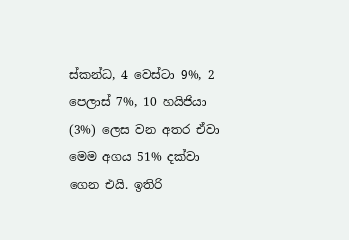ස්කන්ධ, 4 වෙස්ටා 9%, 2 පෙලාස් 7%, 10 හයිජියා (3%) ලෙස වන අතර ඒවා මෙම අගය 51% දක්වා ගෙන එයි. ඉතිරි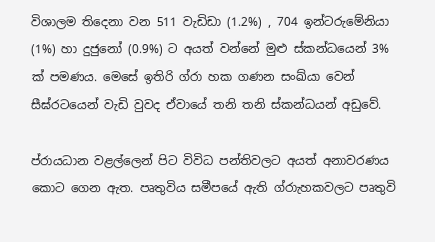විශාලම තිදෙනා වන 511 වැඩිඩා (1.2%) , 704 ඉන්ටරුමේනියා (1%) හා දුජුනෝ (0.9%) ට අයත් වන්නේ මුළු ස්කන්ධයෙන් 3% ක් පමණය. මෙසේ ඉතිරි ග්රා හක ගණන සංඛ්යා වෙන් සීඝ්රටයෙන් වැඩි වුවද ඒවායේ තනි තනි ස්කන්ධයන් අඩුවේ.

ප්රායධාන වළල්ලෙන් පිට විවිධ පන්තිවලට අයත් අනාවරණය කොට ගෙන ඇත. පෘතුවිය සමීපයේ ඇති ග්රාැහකවලට පෘතුවි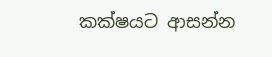කක්ෂයට ආසන්න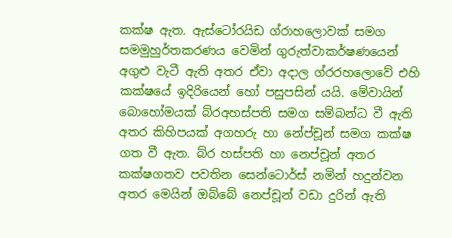කක්ෂ ඇත. ඇස්ටෝරයිඩ ග්රාහලොවක් සමග සමමුහුර්තකරණය වෙමින් ගුරුත්වාකර්ෂණයෙන් අගුළු වැටී ඇති අතර ඒවා අදාල ග්රරහලොවේ එහි කක්ෂයේ ඉදිරියෙන් හෝ පසුපසින් යයි. මේවායින් බොහෝමයක් බ්රඅහස්පති සමග සම්බන්ධ වී ඇති අතර කිහිපයක් අගහරු හා නේප්චූන් සමග කක්ෂ ගත වී ඇත. බ්ර හස්පති හා නෙප්චූන් අතර කක්ෂගතව පවතින සෙන්ටොර්ස් නමින් හදුන්වන අතර මෙයින් ඔබ්බේ නෙප්චූන් වඩ‍ා දුරින් ඇති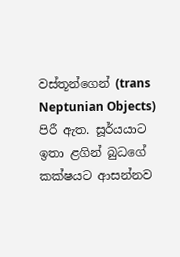වස්තූන්ගෙන් (trans Neptunian Objects) පිරී ඇත. සූර්යයාට ඉතා ළගින් බුධගේ කක්ෂයට ආසන්නව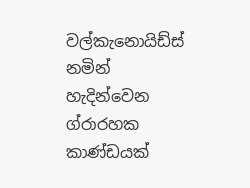වල්කැනොයිඩ්ස් නමින් හැදින්වෙන ග්රාරහක කාණ්ඩයක්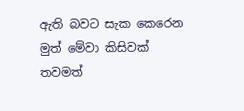ඇති බවට සැක කෙරෙන මුත් මේවා කිසිවක් තවමත්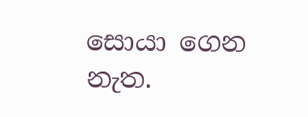සොයා ගෙන නැත.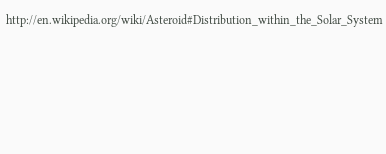http://en.wikipedia.org/wiki/Asteroid#Distribution_within_the_Solar_System